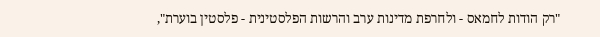"רק הודות לחמאס - ולחרפת מדינות ערב והרשות הפלסטינית - פלסטין בוערת",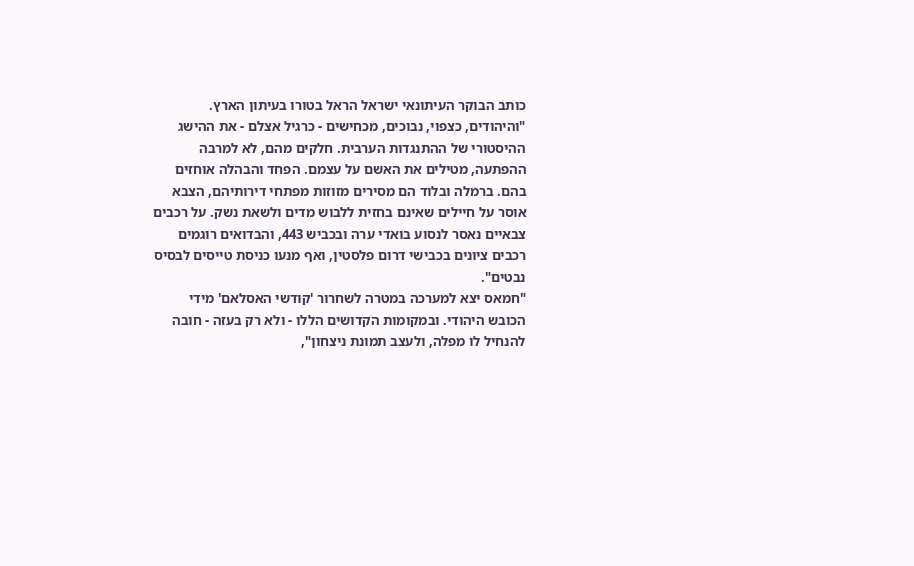כותב הבוקר העיתונאי ישראל הראל בטורו בעיתון הארץ.
"והיהודים, כצפוי, נבוכים, מכחישים - כרגיל אצלם - את ההישג ההיסטורי של ההתנגדות הערבית. חלקים מהם, לא למרבה ההפתעה, מטילים את האשם על עצמם. הפחד והבהלה אוחזים בהם. ברמלה ובלוד הם מסירים מזוזות מפתחי דירותיהם, הצבא אוסר על חיילים שאינם בחזית ללבוש מדים ולשאת נשק. על רכבים צבאיים נאסר לנסוע בואדי ערה ובכביש 443, והבדואים רוגמים רכבים ציונים בכבישי דרום פלסטין, ואף מנעו כניסת טייסים לבסיס נבטים".
"חמאס יצא למערכה במטרה לשחרור 'קודשי האסלאם' מידי הכובש היהודי. ובמקומות הקדושים הללו - ולא רק בעזה - חובה להנחיל לו מפלה, ולעצב תמונת ניצחון",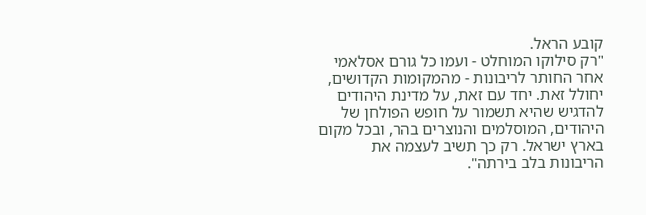קובע הראל.
"רק סילוקו המוחלט - ועמו כל גורם אסלאמי אחר החותר לריבונות - מהמקומות הקדושים, יחולל זאת. יחד עם זאת, על מדינת היהודים להדגיש שהיא תשמור על חופש הפולחן של היהודים, המוסלמים והנוצרים בהר, ובכל מקום בארץ ישראל. רק כך תשיב לעצמה את הריבונות בלב בירתה".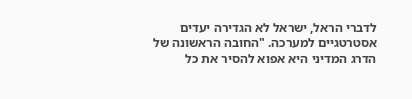לדברי הראל, ישראל לא הגדירה יעדים אסטרטגיים למערכה. "החובה הראשונה של הדרג המדיני היא אפוא להסיר את כל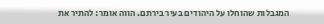המגבלות שהוחלו על היהודים בעיר בירתם. הווה אומר: להתיר את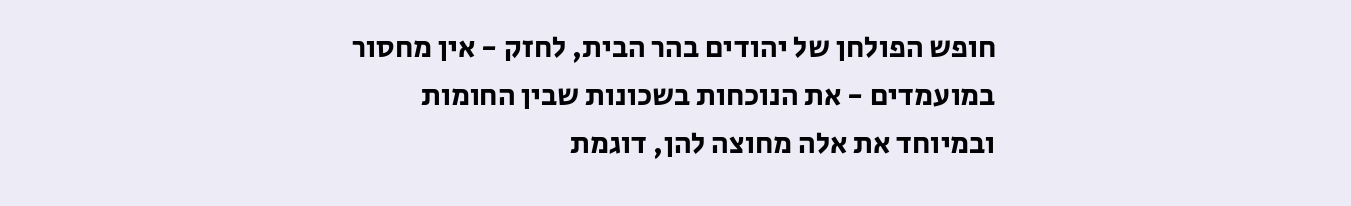חופש הפולחן של יהודים בהר הבית, לחזק - אין מחסור במועמדים - את הנוכחות בשכונות שבין החומות ובמיוחד את אלה מחוצה להן, דוגמת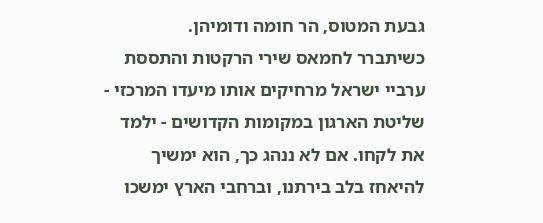גבעת המטוס, הר חומה ודומיהן.
כשיתברר לחמאס שירי הרקטות והתססת ערביי ישראל מרחיקים אותו מיעדו המרכזי - שליטת הארגון במקומות הקדושים - ילמד את לקחו. אם לא ננהג כך, הוא ימשיך להיאחז בלב בירתנו, וברחבי הארץ ימשכו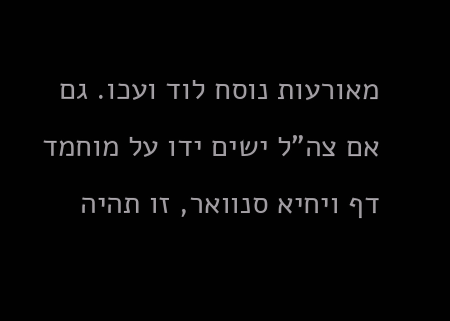מאורעות נוסח לוד ועכו. גם אם צה"ל ישים ידו על מוחמד דף ויחיא סנוואר, זו תהיה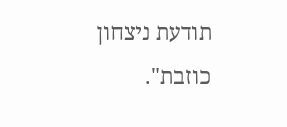תודעת ניצחון כוזבת".